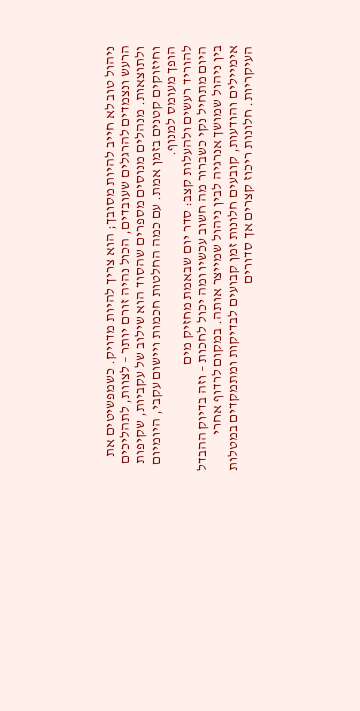ניהול טוב לא חייב להיות מסובך; הוא צריך להיות מדויק. כשמפשיטים את הרעש ונצמדים להרגלים שעובדים, הכול נהיה זורם יותר – לצוות, לתהליכים ולתוצאות. מנהלים מנוסים מספרים שהסוד הוא שילוב של עקביות, שקיפות וחיזוקים קטנים בזמן אמת. עם כמה החלטות חכמות ויישום עקבי, היומיום הופך מעומס למנוף.
להוריד רעשים ולהעלות קצב: סדר יום שבאמת מחזיק מים
היום מתחיל נקי כשברור מה חשוב עכשיו ומה יכול לחכות – וזה בדיוק ההבדל בין ניהול שמושך אנרגיה לבין ניהול שמייצר אותה. במקום לרדוף אחרי אימיילים והודעות, קובעים חלונות זמן קבועים לבדיקות ומתמקדים במטלות העיקריות. חלונות ריכוז קצרים אך סדורים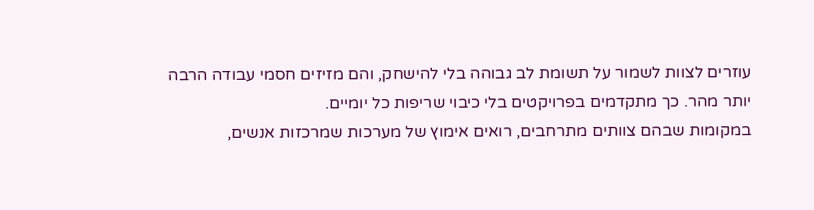עוזרים לצוות לשמור על תשומת לב גבוהה בלי להישחק, והם מזיזים חסמי עבודה הרבה יותר מהר. כך מתקדמים בפרויקטים בלי כיבוי שריפות כל יומיים.
במקומות שבהם צוותים מתרחבים, רואים אימוץ של מערכות שמרכזות אנשים,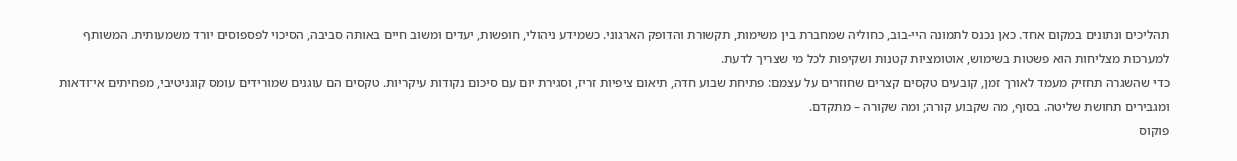תהליכים ונתונים במקום אחד. כאן נכנס לתמונה היי-בוב, כחוליה שמחברת בין משימות, תקשורת והדופק הארגוני. כשמידע ניהולי, חופשות, יעדים ומשוב חיים באותה סביבה, הסיכוי לפספוסים יורד משמעותית. המשותף למערכות מצליחות הוא פשטות בשימוש, אוטומציות קטנות ושקיפות לכל מי שצריך לדעת.
כדי שהשגרה תחזיק מעמד לאורך זמן, קובעים טקסים קצרים שחוזרים על עצמם: פתיחת שבוע חדה, תיאום ציפיות זריז, וסגירת יום עם סיכום נקודות עיקריות. טקסים הם עוגנים שמורידים עומס קוגניטיבי, מפחיתים אי־ודאות ומגבירים תחושת שליטה. בסוף, מה שקבוע קורה; ומה שקורה – מתקדם.
פוקוס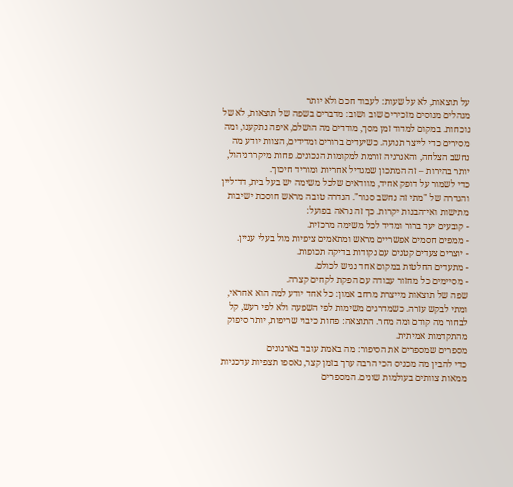על תוצאות, לא על שעות: לעבוד חכם ולא יותר
מנהלים מנוסים מזכירים שוב ושוב: מדברים בשפה של תוצאות, לא של נוכחות. במקום למדוד זמן מסך, מודדים מה הושלם, איפה נתקענו, ומה מסירים כדי לייצר תנועה. כשיעדים ברורים ומדידים, הצוות יודע מה נחשב הצלחה, והאנרגיה זורמת למקומות הנכונים. פחות מיקרו־ניהול, יותר בהירות – זה המתכון שמגדיל אחריות ומוריד חיכוך.
כדי לשמור על דופק אחיד, מוודאים שלכל משימה יש בעל בית, דד־ליין והגדרה של "מתי זה נחשב סגור". הגדרה טובה מראש חוסכת ישיבות מתישות ואי־הבנות יקרות. כך זה נראה בפועל:
- קובעים יעד ברור ומדיד לכל משימה מרכזית.
- ממפים חסמים אפשריים מראש ומתאמים ציפיות מול בעלי עניין.
- יוצרים צעדים קטנים עם נקודות בדיקה תכופות.
- מתעדים החלטות במקום אחד נגיש לכולם.
- מסיימים כל מחזור עבודה עם הפקת לקחים קצרה.
שפה של תוצאות מייצרת מרחב אמון: כל אחד יודע למה הוא אחראי, ומתי לבקש עזרה. כשמדרגים משימות לפי השפעה ולא לפי רעש, קל לבחור מה קודם ומה מחר. התוצאה: פחות כיבוי שריפות, יותר סיפוק מהתקדמות אמיתית.
מספרים שמספרים את הסיפור: מה באמת עובד בארגונים
כדי להבין מה מכניס הכי הרבה ערך בזמן קצר, נאספו תצפיות עדכניות ממאות צוותים בעולמות שונים. המספרים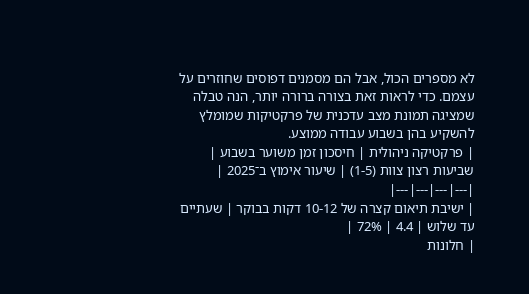לא מספרים הכול, אבל הם מסמנים דפוסים שחוזרים על עצמם. כדי לראות זאת בצורה ברורה יותר, הנה טבלה שמציגה תמונת מצב עדכנית של פרקטיקות שמומלץ להשקיע בהן בשבוע עבודה ממוצע.
| פרקטיקה ניהולית | חיסכון זמן משוער בשבוע | שביעות רצון צוות (1-5) | שיעור אימוץ ב־2025 |
|---|---|---|---|
| ישיבת תיאום קצרה של 10-12 דקות בבוקר | שעתיים עד שלוש | 4.4 | 72% |
| חלונות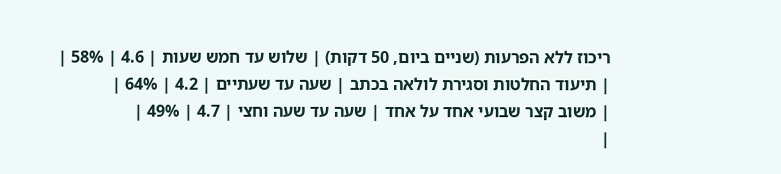ריכוז ללא הפרעות (שניים ביום, 50 דקות) | שלוש עד חמש שעות | 4.6 | 58% |
| תיעוד החלטות וסגירת לולאה בכתב | שעה עד שעתיים | 4.2 | 64% |
| משוב קצר שבועי אחד על אחד | שעה עד שעה וחצי | 4.7 | 49% |
|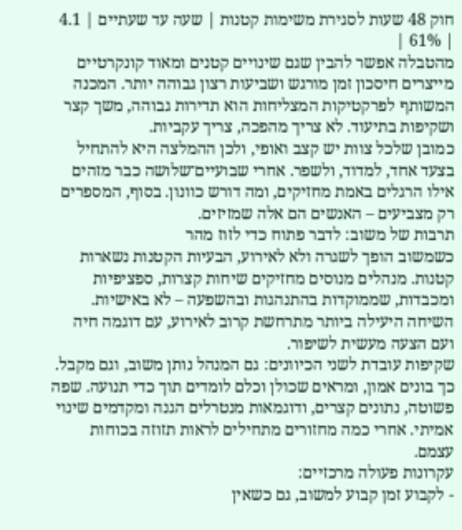חוק 48 שעות לסגירת משימות קטנות | שעה עד שעתיים | 4.1 | 61% |
מהטבלה אפשר להבין שגם שינויים קטנים ומאוד קונקרטיים מייצרים חיסכון זמן מורגש ושביעות רצון גבוהה יותר. המכנה המשותף לפרקטיקות המצליחות הוא תדירות גבוהה, משך קצר ושקיפות בתיעוד. לא צריך מהפכה, צריך עקביות.
כמובן שלכל צוות יש קצב ואופי, ולכן ההמלצה היא להתחיל בצעד אחד, למדוד, ולשפר. אחרי שבועיים־שלושה כבר מזהים אילו הרגלים באמת מחזיקים, ומה דורש כוונון. בסוף, המספרים רק מצביעים – האנשים הם אלה שמזיזים.
תרבות של משוב: לדבר פתוח כדי לזוז מהר
כשמשוב הופך לשגרה ולא לאירוע, הבעיות הקטנות נשארות קטנות. מנהלים מנוסים מחזיקים שיחות קצרות, ספציפיות ומכבדות, שממוקדות בהתנהגות ובהשפעה – לא באישיות. השיחה היעילה ביותר מתרחשת קרוב לאירוע, עם דוגמה חיה ועם הצעה מעשית לשיפור.
שקיפות עובדת לשני הכיוונים: גם המנהל נותן משוב, וגם מקבל. כך בונים אמון, ומראים שכולן וכלם לומדים תוך כדי תנועה. שפה פשוטה, נתונים קצרים, ודוגמאות מנטרלים הגנה ומקדמים שינוי אמיתי. אחרי כמה מחזורים מתחילים לראות תזוזה בכוחות עצמם.
עקרונות פעולה מרכזיים:
- לקבוע זמן קבוע למשוב, גם כשאין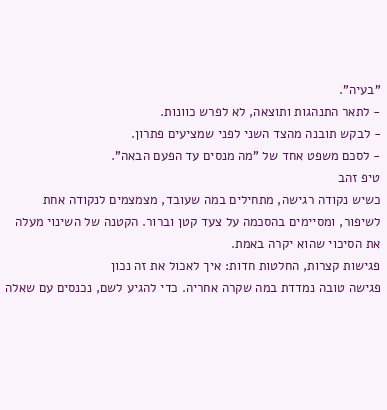"בעיה".
- לתאר התנהגות ותוצאה, לא לפרש כוונות.
- לבקש תובנה מהצד השני לפני שמציעים פתרון.
- לסכם משפט אחד של "מה מנסים עד הפעם הבאה".
טיפ זהב
כשיש נקודה רגישה, מתחילים במה שעובד, מצמצמים לנקודה אחת לשיפור, ומסיימים בהסכמה על צעד קטן וברור. הקטנה של השינוי מעלה את הסיכוי שהוא יקרה באמת.
פגישות קצרות, החלטות חדות: איך לאכול את זה נכון
פגישה טובה נמדדת במה שקרה אחריה. כדי להגיע לשם, נכנסים עם שאלה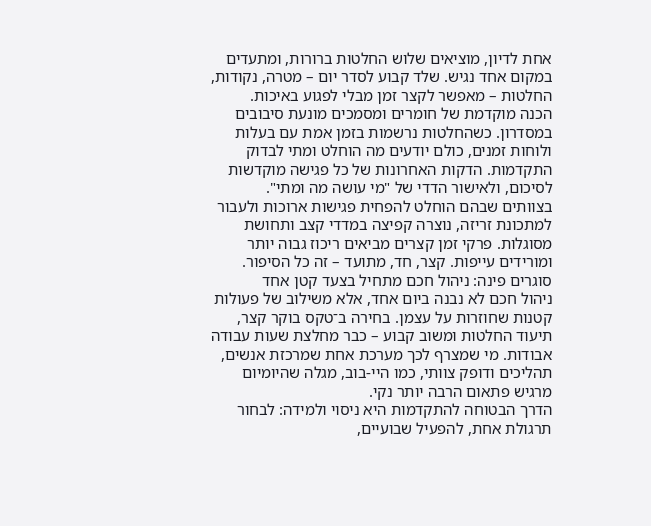אחת לדיון, מוציאים שלוש החלטות ברורות, ומתעדים במקום אחד נגיש. שלד קבוע לסדר יום – מטרה, נקודות, החלטות – מאפשר לקצר זמן מבלי לפגוע באיכות.
הכנה מוקדמת של חומרים ומסמכים מונעת סיבובים במסדרון. כשהחלטות נרשמות בזמן אמת עם בעלות ולוחות זמנים, כולם יודעים מה הוחלט ומתי לבדוק התקדמות. הדקות האחרונות של כל פגישה מוקדשות לסיכום, ולאישור הדדי של "מי עושה מה ומתי".
בצוותים שבהם הוחלט להפחית פגישות ארוכות ולעבור למתכונת זריזה, נוצרה קפיצה במדדי קצב ותחושת מסוגלות. פרקי זמן קצרים מביאים ריכוז גבוה יותר ומורידים עייפות. קצר, חד, מתועד – זה כל הסיפור.
סוגרים פינה: ניהול חכם מתחיל בצעד קטן אחד
ניהול חכם לא נבנה ביום אחד, אלא משילוב של פעולות קטנות שחוזרות על עצמן. בחירה ב־טקס בוקר קצר, תיעוד החלטות ומשוב קבוע – כבר מחלצת שעות עבודה אבודות. מי שמצרף לכך מערכת אחת שמרכזת אנשים, תהליכים ודופק צוותי, כמו היי-בוב, מגלה שהיומיום מרגיש פתאום הרבה יותר נקי.
הדרך הבטוחה להתקדמות היא ניסוי ולמידה: לבחור תרגולת אחת, להפעיל שבועיים,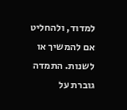למדוד, ולהחליט אם להמשיך או לשנות. התמדה גוברת על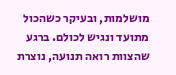מושלמות, ובעיקר כשהכול מתועד ונגיש לכולם. ברגע שהצוות רואה תנועה, נוצרת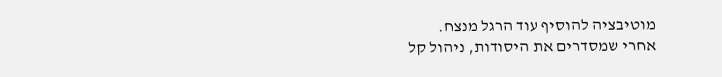מוטיבציה להוסיף עוד הרגל מנצח.
אחרי שמסדרים את היסודות, ניהול קל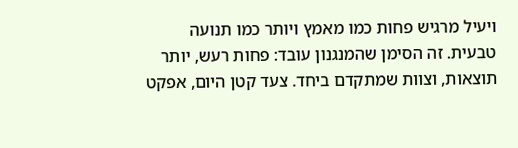ויעיל מרגיש פחות כמו מאמץ ויותר כמו תנועה טבעית. זה הסימן שהמנגנון עובד: פחות רעש, יותר תוצאות, וצוות שמתקדם ביחד. צעד קטן היום, אפקט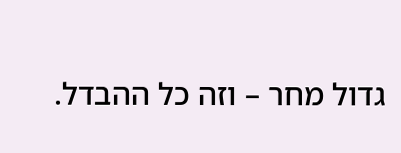גדול מחר – וזה כל ההבדל.